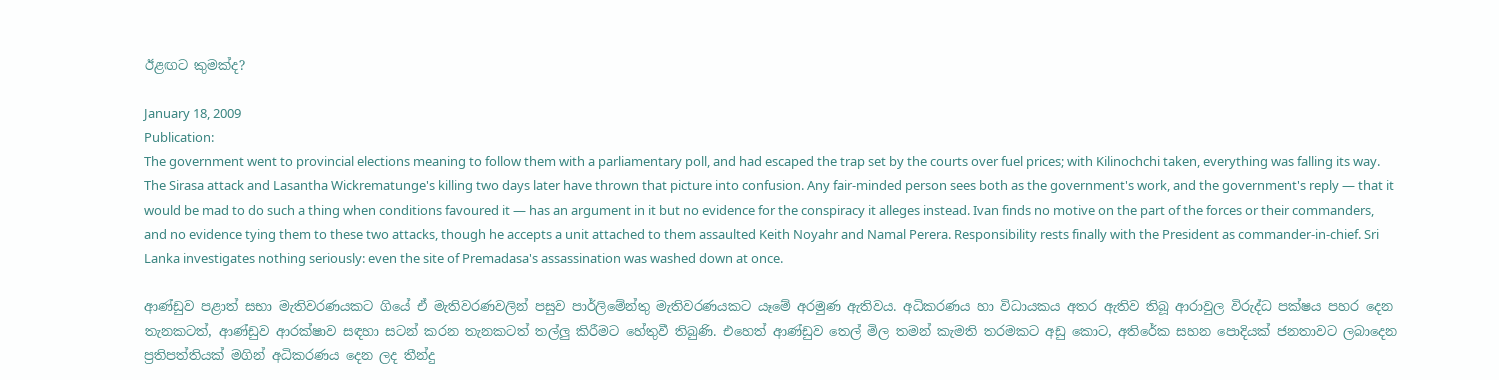ඊළඟට කුමක්ද?

January 18, 2009
Publication:
The government went to provincial elections meaning to follow them with a parliamentary poll, and had escaped the trap set by the courts over fuel prices; with Kilinochchi taken, everything was falling its way. The Sirasa attack and Lasantha Wickrematunge's killing two days later have thrown that picture into confusion. Any fair-minded person sees both as the government's work, and the government's reply — that it would be mad to do such a thing when conditions favoured it — has an argument in it but no evidence for the conspiracy it alleges instead. Ivan finds no motive on the part of the forces or their commanders, and no evidence tying them to these two attacks, though he accepts a unit attached to them assaulted Keith Noyahr and Namal Perera. Responsibility rests finally with the President as commander-in-chief. Sri Lanka investigates nothing seriously: even the site of Premadasa's assassination was washed down at once.

ආණ්ඩුව පළාත් සභා මැතිවරණයකට ගියේ ඒ මැතිවරණවලින් පසුව පාර්ලිමේන්තු මැතිවරණයකට යෑමේ අරමුණ ඇතිවය. අධිකරණය හා විධායකය අතර ඇතිව තිබූ ආරාවුල විරුද්ධ පක්ෂය පහර දෙන තැනකටත්, ආණ්ඩුව ආරක්ෂාව සඳහා සටන් කරන තැනකටත් තල්ලු කිරීමට හේතුවී තිබුණි. එහෙත් ආණ්ඩුව තෙල් මිල තමන් කැමති තරමකට අඩු කොට, අතිරේක සහන පොදියක් ජනතාවට ලබාදෙන ප්‍රතිපත්තියක් මගින් අධිකරණය දෙන ලද තීන්දු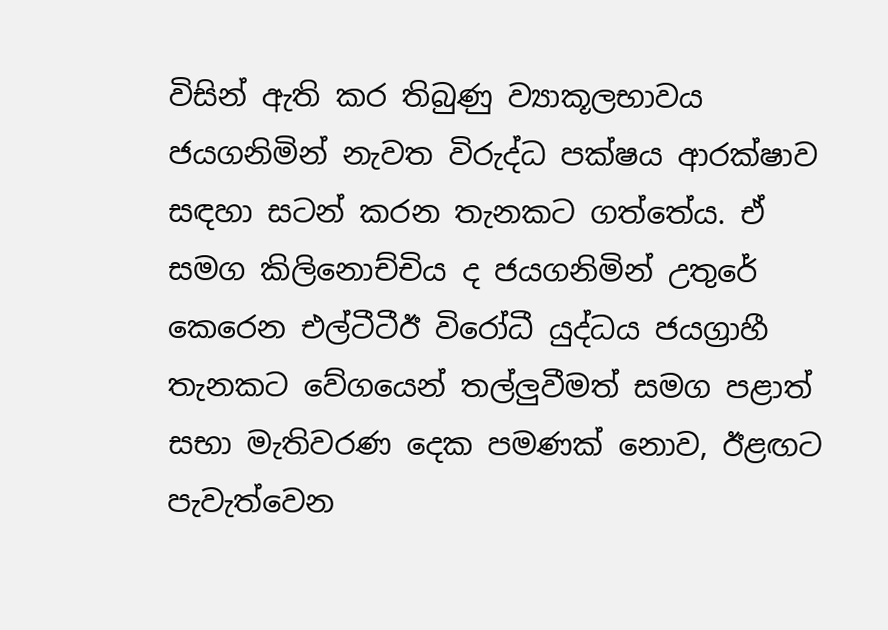විසින් ඇති කර තිබුණු ව්‍යාකූලභාවය ජයගනිමින් නැවත විරුද්ධ පක්ෂය ආරක්ෂාව සඳහා සටන් කරන තැනකට ගත්තේය. ඒ සමග කිලිනොච්චිය ද ජයගනිමින් උතුරේ කෙරෙන එල්ටීටීඊ විරෝධී යුද්ධය ජයග්‍රාහී තැනකට වේගයෙන් තල්ලුවීමත් සමග පළාත් සභා මැතිවරණ දෙක පමණක් නොව, ඊළඟට පැවැත්වෙන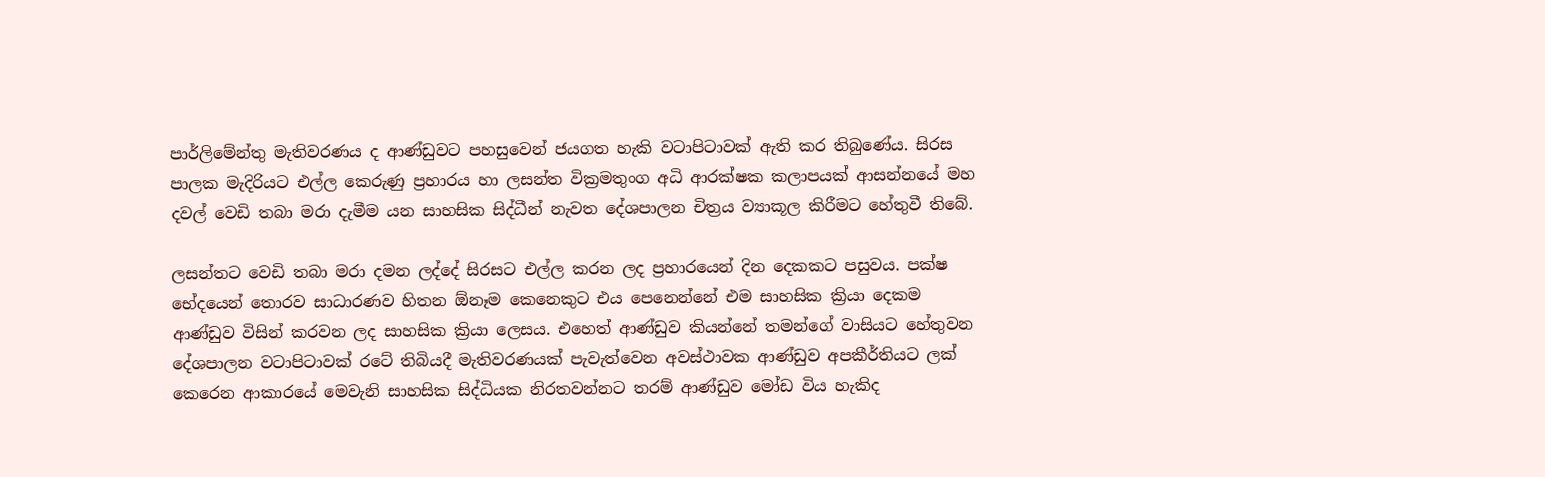පාර්ලිමේන්තු මැතිවරණය ද ආණ්ඩුවට පහසුවෙන් ජයගත හැකි වටාපිටාවක් ඇති කර තිබුණේය. සිරස පාලක මැදිරියට එල්ල කෙරුණු ප්‍රහාරය හා ලසන්ත වික්‍රමතුංග අධි ආරක්ෂක කලාපයක් ආසන්නයේ මහ දවල් වෙඩි තබා මරා දැමීම යන සාහසික සිද්ධීන් නැවත දේශපාලන චිත්‍රය ව්‍යාකූල කිරීමට හේතුවී තිබේ.

ලසන්තට වෙඩි තබා මරා දමන ලද්දේ සිරසට එල්ල කරන ලද ප්‍රහාරයෙන් දින දෙකකට පසුවය. පක්ෂ භේදයෙන් තොරව සාධාරණව හිතන ඕනෑම කෙනෙකුට එය පෙනෙන්නේ එම සාහසික ක්‍රියා දෙකම ආණ්ඩුව විසින් කරවන ලද සාහසික ක්‍රියා ලෙසය. එහෙත් ආණ්ඩුව කියන්නේ තමන්ගේ වාසියට හේතුවන දේශපාලන වටාපිටාවක් රටේ තිබියදී මැතිවරණයක් පැවැත්වෙන අවස්ථාවක ආණ්ඩුව අපකීර්තියට ලක් කෙරෙන ආකාරයේ මෙවැනි සාහසික සිද්ධියක නිරතවන්නට තරම් ආණ්ඩුව මෝඩ විය හැකිද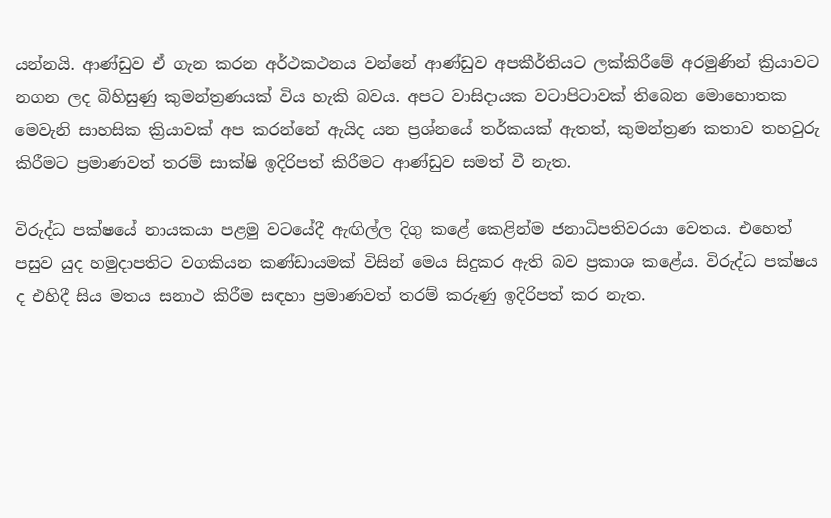යන්නයි. ආණ්ඩුව ඒ ගැන කරන අර්ථකථනය වන්නේ ආණ්ඩුව අපකීර්තියට ලක්කිරීමේ අරමුණින් ක්‍රියාවට නගන ලද බිහිසුණු කුමන්ත්‍රණයක් විය හැකි බවය. අපට වාසිදායක වටාපිටාවක් තිබෙන මොහොතක මෙවැනි සාහසික ක්‍රියාවක් අප කරන්නේ ඇයිද යන ප්‍රශ්නයේ තර්කයක් ඇතත්, කුමන්ත්‍රණ කතාව තහවුරු කිරීමට ප්‍රමාණවත් තරම් සාක්ෂි ඉදිරිපත් කිරීමට ආණ්ඩුව සමත් වී නැත.

විරුද්ධ පක්ෂයේ නායකයා පළමු වටයේදී ඇඟිල්ල දිගු කළේ කෙළින්ම ජනාධිපතිවරයා වෙතය. එහෙත් පසුව යුද හමුදාපතිට වගකියන කණ්ඩායමක් විසින් මෙය සිදුකර ඇති බව ප්‍රකාශ කළේය. විරුද්ධ පක්ෂය ද එහිදී සිය මතය සනාථ කිරීම සඳහා ප්‍රමාණවත් තරම් කරුණු ඉදිරිපත් කර නැත.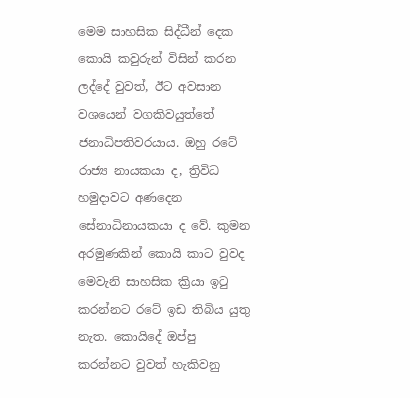මෙම සාහසික සිද්ධීන් දෙක කොයි කවුරුන් විසින් කරන ලද්දේ වුවත්, ඊට අවසාන වශයෙන් වගකිවයුත්තේ ජනාධිපතිවරයාය. ඔහු රටේ රාජ්‍ය නායකයා ද, ත්‍රිවිධ හමුදාවට අණදෙන සේනාධිනායකයා ද වේ. කුමන අරමුණකින් කොයි කාට වුවද මෙවැනි සාහසික ක්‍රියා ඉටු කරන්නට රටේ ඉඩ තිබිය යුතු නැත. කොයිදේ ඔප්පු කරන්නට වුවත් හැකිවනු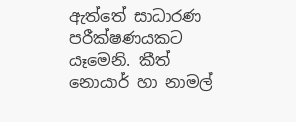ඇත්තේ සාධාරණ පරීක්ෂණයකට යෑමෙනි. කීත් නොයාර් හා නාමල්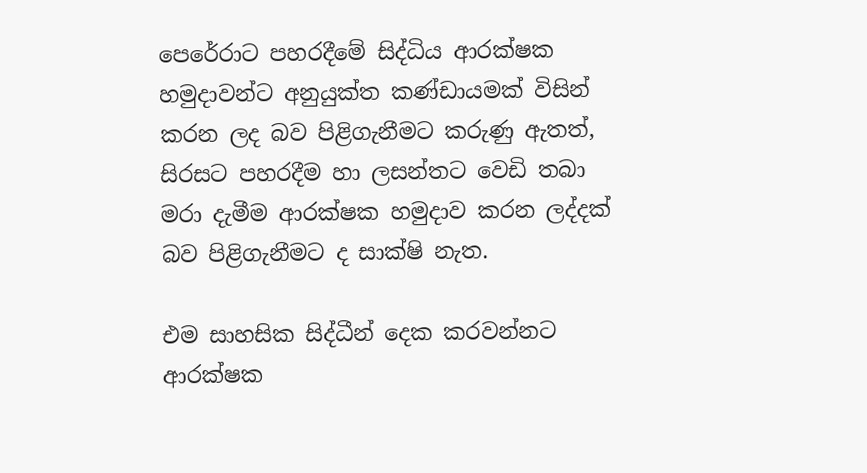පෙරේරාට පහරදීමේ සිද්ධිය ආරක්ෂක හමුදාවන්ට අනුයුක්ත කණ්ඩායමක් විසින් කරන ලද බව පිළිගැනීමට කරුණු ඇතත්, සිරසට පහරදීම හා ලසන්තට වෙඩි තබා මරා දැමීම ආරක්ෂක හමුදාව කරන ලද්දක් බව පිළිගැනීමට ද සාක්ෂි නැත.

එම සාහසික සිද්ධීන් දෙක කරවන්නට ආරක්ෂක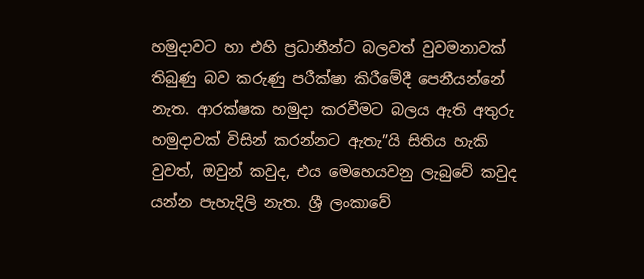හමුදාවට හා එහි ප්‍රධානීන්ට බලවත් වුවමනාවක් තිබුණු බව කරුණු පරීක්ෂා කිරීමේදී පෙනීයන්නේ නැත. ආරක්ෂක හමුදා කරවීමට බලය ඇති අතුරු හමුදාවක් විසින් කරන්නට ඇතැ”යි සිතිය හැකි වුවත්, ඔවුන් කවුද, එය මෙහෙයවනු ලැබුවේ කවුද යන්න පැහැදිලි නැත. ශ්‍රී ලංකාවේ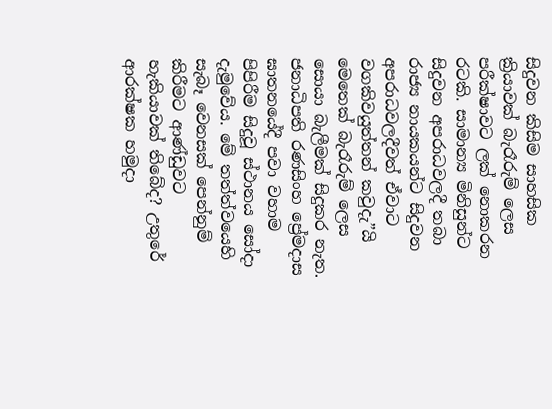සිදුවන කිසිම සාහසික ක්‍රියාවක් බැරෑරුම් ලෙස පරීක්ෂාවට ලක් නොකරන රටකි. සාමාන්‍ය මිනිසුන්ට සිදුවන අපරාධවලදී තබා රාජ්‍ය නායකයන්ට සිදුවන අපරාධවලදීවත් ඒවාට වගකිවයුත්තන් කවුදැ”යි මෙතෙක් බැරෑරුම් ලෙස සොයා බැලීමක් සිදුකර නැත. ජනාධිපති රණසිංහ ප්‍රේමදාස ඝාතනයේදී පවා වහාම පිපිරීම සිදුවූ ස්ථානය සෝදා දැමුවේය. මේ තත්ත්වයෙහි සැබෑ වෙනසක් පෙන්නුම් කිරීමට ආණ්ඩුවට හැකියාවක් තිබේද? උතුරේ ආරක්ෂක හමුදා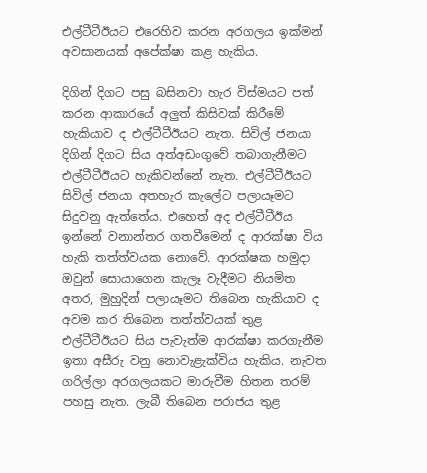එල්ටීටීඊයට එරෙහිව කරන අරගලය ඉක්මන් අවසානයක් අපේක්ෂා කළ හැකිය.

දිගින් දිගට පසු බසිනවා හැර විස්මයට පත් කරන ආකාරයේ අලුත් කිසිවක් කිරීමේ හැකියාව ද එල්ටීටීඊයට නැත. සිවිල් ජනයා දිගින් දිගට සිය අත්අඩංගුවේ තබාගැනීමට එල්ටීටීඊයට හැකිවන්නේ නැත. එල්ටීටීඊයට සිවිල් ජනයා අතහැර කැලේට පලායෑමට සිදුවනු ඇත්තේය. එහෙත් අද එල්ටීටීඊය ඉන්නේ වනාන්තර ගතවීමෙන් ද ආරක්ෂා විය හැකි තත්ත්වයක නොවේ. ආරක්ෂක හමුදා ඔවුන් සොයාගෙන කැලෑ වැදීමට නියමිත අතර, මුහුදින් පලායෑමට තිබෙන හැකියාව ද අවම කර තිබෙන තත්ත්වයක් තුළ එල්ටීටීඊයට සිය පැවැත්ම ආරක්ෂා කරගැනීම ඉතා අසීරු වනු නොවැළැක්විය හැකිය. නැවත ගරිල්ලා අරගලයකට මාරුවීම හිතන තරම් පහසු නැත. ලැබී තිබෙන පරාජය තුළ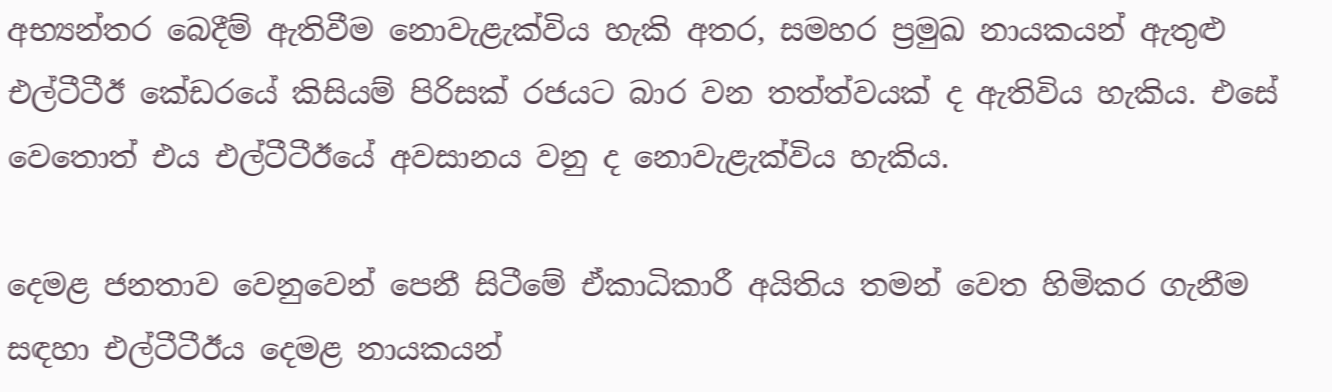අභ්‍යන්තර බෙදීම් ඇතිවීම නොවැළැක්විය හැකි අතර, සමහර ප්‍රමුඛ නායකයන් ඇතුළු එල්ටීටීඊ කේඩරයේ කිසියම් පිරිසක් රජයට බාර වන තත්ත්වයක් ද ඇතිවිය හැකිය. එසේ වෙතොත් එය එල්ටීටීඊයේ අවසානය වනු ද නොවැළැක්විය හැකිය.

දෙමළ ජනතාව වෙනුවෙන් පෙනී සිටීමේ ඒකාධිකාරී අයිතිය තමන් වෙත හිමිකර ගැනීම සඳහා එල්ටීටීඊය දෙමළ නායකයන්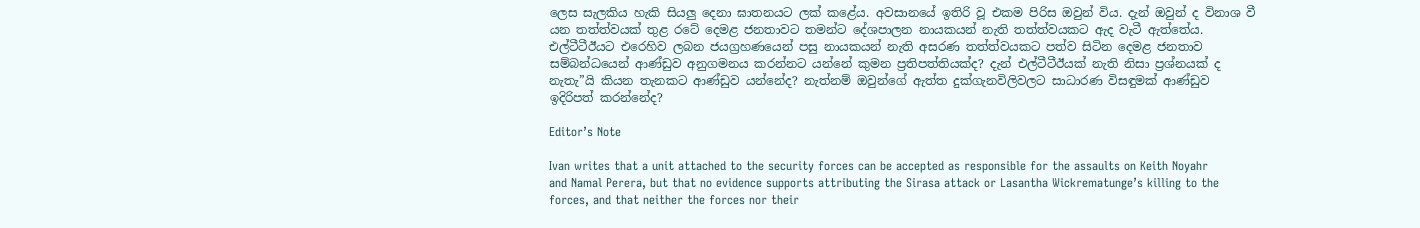ලෙස සැලකිය හැකි සියලු දෙනා ඝාතනයට ලක් කළේය. අවසානයේ ඉතිරි වූ එකම පිරිස ඔවුන් විය. දැන් ඔවුන් ද විනාශ වී යන තත්ත්වයක් තුළ රටේ දෙමළ ජනතාවට තමන්ට දේශපාලන නායකයන් නැති තත්ත්වයකට ඇද වැටී ඇත්තේය. එල්ටීටීඊයට එරෙහිව ලබන ජයග්‍රහණයෙන් පසු නායකයන් නැති අසරණ තත්ත්වයකට පත්ව සිටින දෙමළ ජනතාව සම්බන්ධයෙන් ආණ්ඩුව අනුගමනය කරන්නට යන්නේ කුමන ප්‍රතිපත්තියක්ද? දැන් එල්ටීටීඊයක් නැති නිසා ප්‍රශ්නයක් ද නැතැ”යි කියන තැනකට ආණ්ඩුව යන්නේද? නැත්නම් ඔවුන්ගේ ඇත්ත දුක්ගැනවිලිවලට සාධාරණ විසඳුමක් ආණ්ඩුව ඉදිරිපත් කරන්නේද?

Editor’s Note

Ivan writes that a unit attached to the security forces can be accepted as responsible for the assaults on Keith Noyahr and Namal Perera, but that no evidence supports attributing the Sirasa attack or Lasantha Wickrematunge’s killing to the forces, and that neither the forces nor their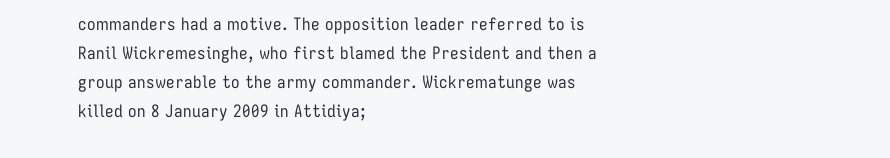commanders had a motive. The opposition leader referred to is Ranil Wickremesinghe, who first blamed the President and then a group answerable to the army commander. Wickrematunge was killed on 8 January 2009 in Attidiya;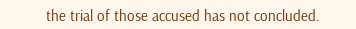the trial of those accused has not concluded.